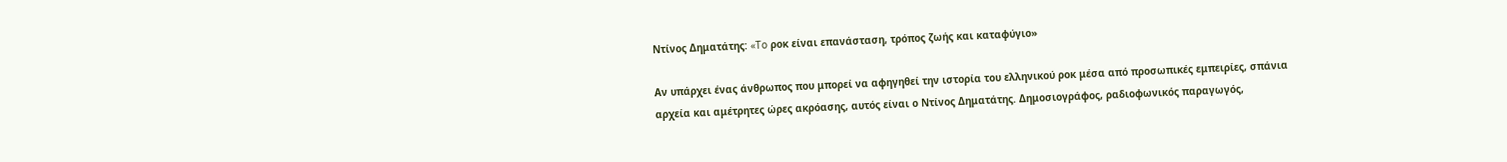Ντίνος Δηματάτης: «To ροκ είναι επανάσταση, τρόπος ζωής και καταφύγιο»

Αν υπάρχει ένας άνθρωπος που μπορεί να αφηγηθεί την ιστορία του ελληνικού ροκ μέσα από προσωπικές εμπειρίες, σπάνια αρχεία και αμέτρητες ώρες ακρόασης, αυτός είναι ο Ντίνος Δηματάτης. Δημοσιογράφος, ραδιοφωνικός παραγωγός,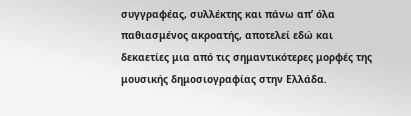συγγραφέας, συλλέκτης και πάνω απ’ όλα παθιασμένος ακροατής, αποτελεί εδώ και δεκαετίες μια από τις σημαντικότερες μορφές της μουσικής δημοσιογραφίας στην Ελλάδα.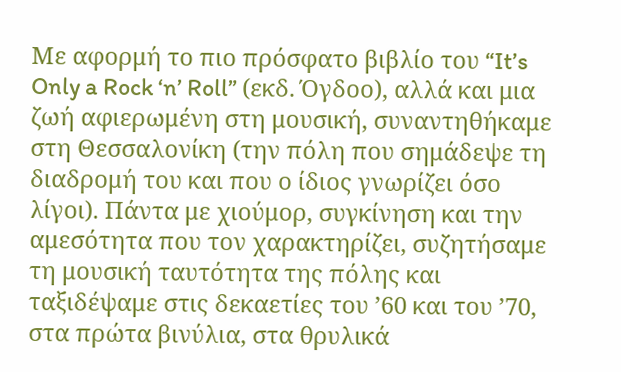Με αφορμή το πιο πρόσφατο βιβλίο του “It’s Only a Rock ‘n’ Roll” (εκδ. Όγδοο), αλλά και μια ζωή αφιερωμένη στη μουσική, συναντηθήκαμε στη Θεσσαλονίκη (την πόλη που σημάδεψε τη διαδρομή του και που ο ίδιος γνωρίζει όσο λίγοι). Πάντα με χιούμορ, συγκίνηση και την αμεσότητα που τον χαρακτηρίζει, συζητήσαμε τη μουσική ταυτότητα της πόλης και ταξιδέψαμε στις δεκαετίες του ’60 και του ’70, στα πρώτα βινύλια, στα θρυλικά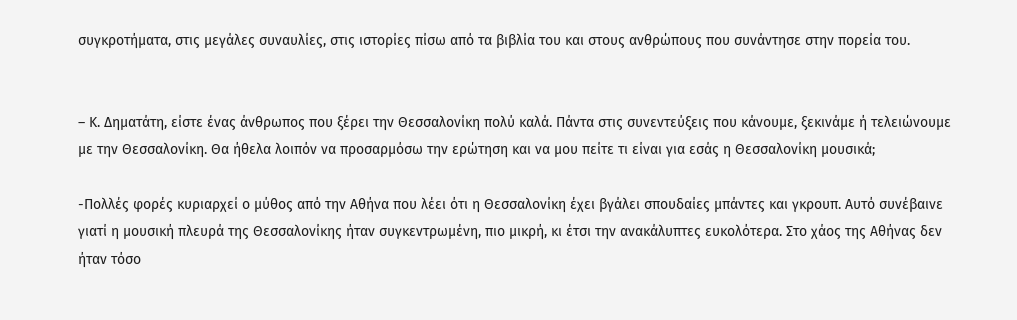συγκροτήματα, στις μεγάλες συναυλίες, στις ιστορίες πίσω από τα βιβλία του και στους ανθρώπους που συνάντησε στην πορεία του.


– Κ. Δηματάτη, είστε ένας άνθρωπος που ξέρει την Θεσσαλονίκη πολύ καλά. Πάντα στις συνεντεύξεις που κάνουμε, ξεκινάμε ή τελειώνουμε με την Θεσσαλονίκη. Θα ήθελα λοιπόν να προσαρμόσω την ερώτηση και να μου πείτε τι είναι για εσάς η Θεσσαλονίκη μουσικά;

-Πολλές φορές κυριαρχεί ο μύθος από την Αθήνα που λέει ότι η Θεσσαλονίκη έχει βγάλει σπουδαίες μπάντες και γκρουπ. Αυτό συνέβαινε γιατί η μουσική πλευρά της Θεσσαλονίκης ήταν συγκεντρωμένη, πιο μικρή, κι έτσι την ανακάλυπτες ευκολότερα. Στο χάος της Αθήνας δεν ήταν τόσο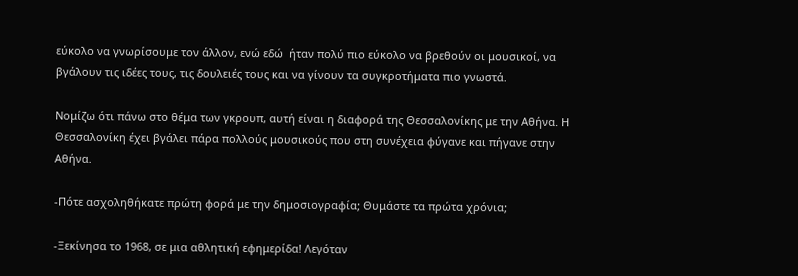εύκολο να γνωρίσουμε τον άλλον, ενώ εδώ  ήταν πολύ πιο εύκολo να βρεθούν οι μουσικοί, να βγάλουν τις ιδέες τους, τις δουλειές τους και να γίνουν τα συγκροτήματα πιο γνωστά.

Νομίζω ότι πάνω στο θέμα των γκρουπ, αυτή είναι η διαφορά της Θεσσαλονίκης με την Αθήνα. Η Θεσσαλονίκη έχει βγάλει πάρα πολλούς μουσικούς που στη συνέχεια φύγανε και πήγανε στην Αθήνα.

-Πότε ασχοληθήκατε πρώτη φορά με την δημοσιογραφία; Θυμάστε τα πρώτα χρόνια;

-Ξεκίνησα το 1968, σε μια αθλητική εφημερίδα! Λεγόταν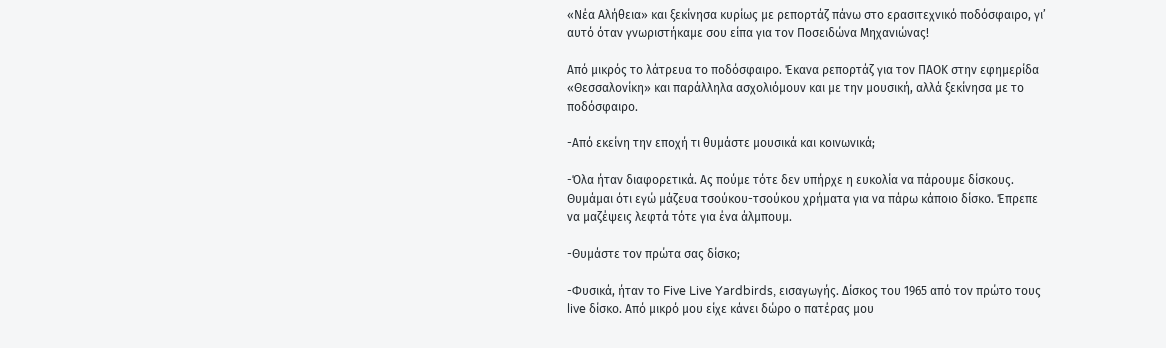«Νέα Αλήθεια» και ξεκίνησα κυρίως με ρεπορτάζ πάνω στο ερασιτεχνικό ποδόσφαιρο, γι’ αυτό όταν γνωριστήκαμε σου είπα για τον Ποσειδώνα Μηχανιώνας!

Από μικρός το λάτρευα το ποδόσφαιρο. Έκανα ρεπορτάζ για τον ΠΑΟΚ στην εφημερίδα «Θεσσαλονίκη» και παράλληλα ασχολιόμουν και με την μουσική, αλλά ξεκίνησα με το ποδόσφαιρο.

-Από εκείνη την εποχή τι θυμάστε μουσικά και κοινωνικά;

-Όλα ήταν διαφορετικά. Ας πούμε τότε δεν υπήρχε η ευκολία να πάρουμε δίσκους. Θυμάμαι ότι εγώ μάζευα τσούκου-τσούκου χρήματα για να πάρω κάποιο δίσκο. Έπρεπε να μαζέψεις λεφτά τότε για ένα άλμπουμ.

-Θυμάστε τον πρώτα σας δίσκο;

-Φυσικά, ήταν το Five Live Yardbirds, εισαγωγής. Δίσκος του 1965 από τον πρώτο τους live δίσκο. Από μικρό μου είχε κάνει δώρο ο πατέρας μου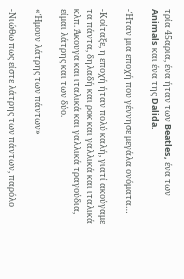τρία 45αρια, ένα ήταν των Beatles, ένα των Animals και ένα της Dalida.

-Ήταν μια εποχή που γέννησε μεγάλα ονόματα…

-Κοίταξε, η εποχή ήταν πολύ καλή, γιατί ακούγαμε τα πάντα, δηλαδή και ροκ και γαλλικά και ιταλικά κλπ. Άκουγα και ιταλικά και γαλλικά τραγούδια, είμαι λάτρης και των δύο.

«Ήμουν λάτρης των πάντων»

-Νιώθω πως είστε λάτρης των πάντων, παρόλο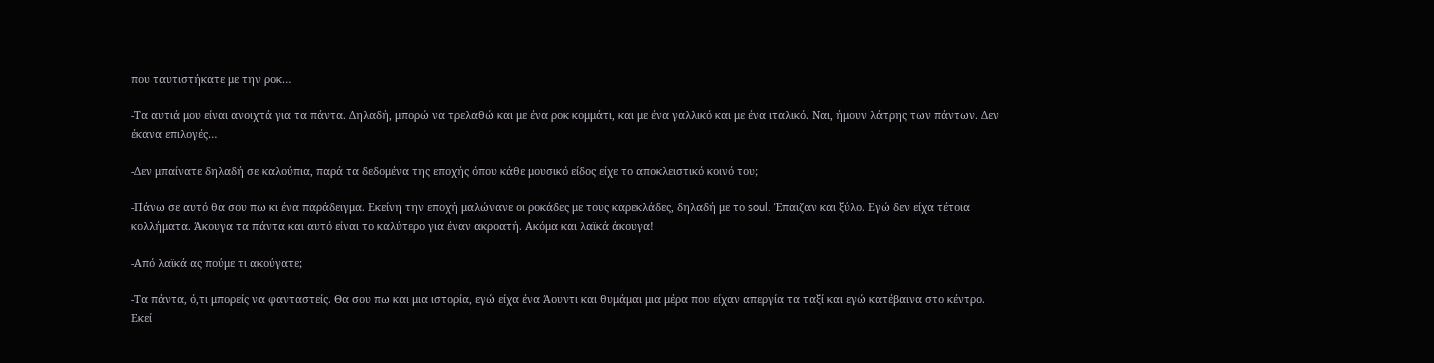που ταυτιστήκατε με την ροκ…

-Τα αυτιά μου είναι ανοιχτά για τα πάντα. Δηλαδή, μπορώ να τρελαθώ και με ένα ροκ κομμάτι, και με ένα γαλλικό και με ένα ιταλικό. Ναι, ήμουν λάτρης των πάντων. Δεν έκανα επιλογές…

-Δεν μπαίνατε δηλαδή σε καλούπια, παρά τα δεδομένα της εποχής όπου κάθε μουσικό είδος είχε το αποκλειστικό κοινό του;

-Πάνω σε αυτό θα σου πω κι ένα παράδειγμα. Εκείνη την εποχή μαλώνανε οι ροκάδες με τους καρεκλάδες, δηλαδή με το soul. Έπαιζαν και ξύλο. Εγώ δεν είχα τέτοια κολλήματα. Άκουγα τα πάντα και αυτό είναι το καλύτερο για έναν ακροατή. Ακόμα και λαϊκά άκουγα!

-Από λαϊκά ας πούμε τι ακούγατε;

-Τα πάντα, ό,τι μπορείς να φανταστείς. Θα σου πω και μια ιστορία, εγώ είχα ένα Άουντι και θυμάμαι μια μέρα που είχαν απεργία τα ταξί και εγώ κατέβαινα στο κέντρο. Εκεί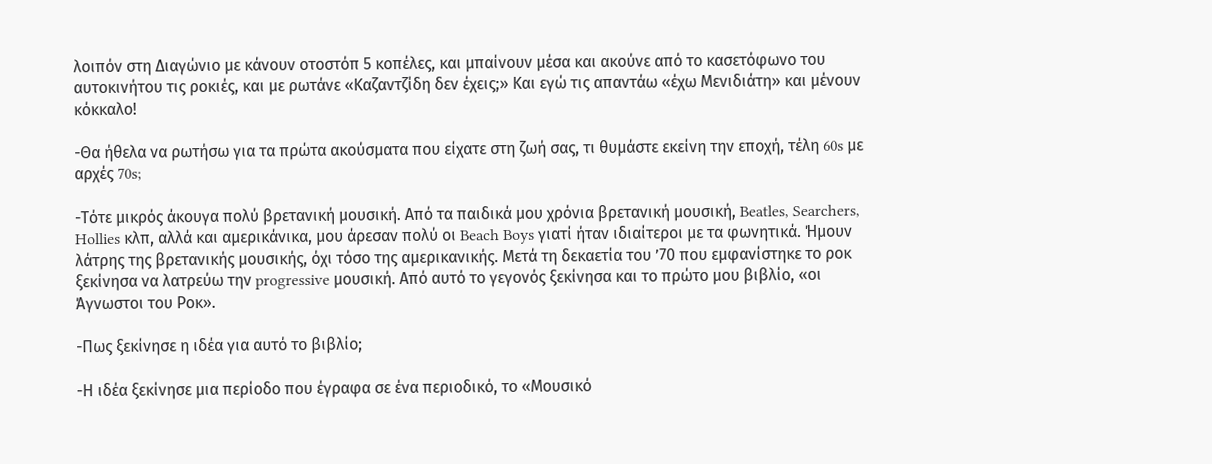λοιπόν στη Διαγώνιο με κάνουν οτοστόπ 5 κοπέλες, και μπαίνουν μέσα και ακούνε από το κασετόφωνο του αυτοκινήτου τις ροκιές, και με ρωτάνε «Καζαντζίδη δεν έχεις;» Και εγώ τις απαντάω «έχω Μενιδιάτη» και μένουν κόκκαλο!

-Θα ήθελα να ρωτήσω για τα πρώτα ακούσματα που είχατε στη ζωή σας, τι θυμάστε εκείνη την εποχή, τέλη 60s με αρχές 70s;

-Τότε μικρός άκουγα πολύ βρετανική μουσική. Από τα παιδικά μου χρόνια βρετανική μουσική, Beatles, Searchers, Hollies κλπ, αλλά και αμερικάνικα, μου άρεσαν πολύ οι Beach Boys γιατί ήταν ιδιαίτεροι με τα φωνητικά. Ήμουν λάτρης της βρετανικής μουσικής, όχι τόσο της αμερικανικής. Μετά τη δεκαετία του ’70 που εμφανίστηκε το ροκ ξεκίνησα να λατρεύω την progressive μουσική. Από αυτό το γεγονός ξεκίνησα και το πρώτο μου βιβλίο, «οι Άγνωστοι του Ροκ».

-Πως ξεκίνησε η ιδέα για αυτό το βιβλίο;

-Η ιδέα ξεκίνησε μια περίοδο που έγραφα σε ένα περιοδικό, το «Μουσικό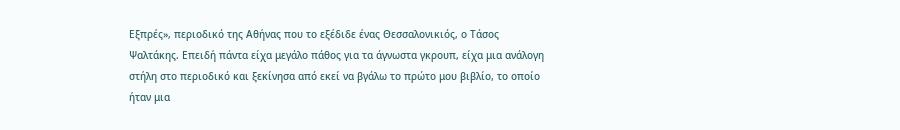Εξπρές», περιοδικό της Αθήνας που το εξέδιδε ένας Θεσσαλονικιός, ο Τάσος Ψαλτάκης. Επειδή πάντα είχα μεγάλο πάθος για τα άγνωστα γκρουπ, είχα μια ανάλογη στήλη στο περιοδικό και ξεκίνησα από εκεί να βγάλω το πρώτο μου βιβλίο, το οποίο ήταν μια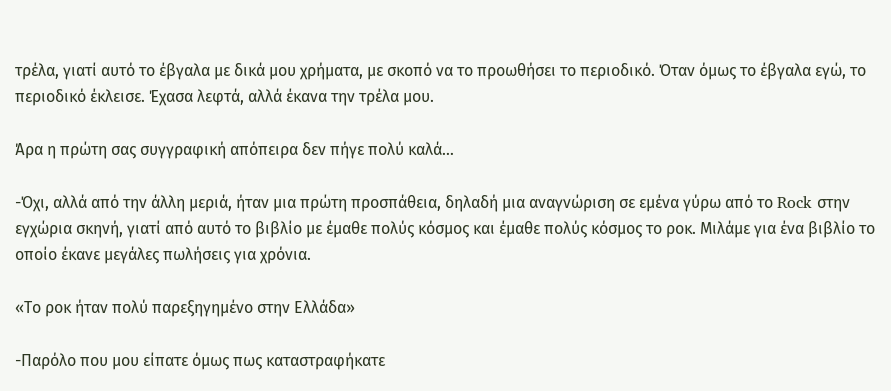τρέλα, γιατί αυτό το έβγαλα με δικά μου χρήματα, με σκοπό να το προωθήσει το περιοδικό. Όταν όμως το έβγαλα εγώ, το περιοδικό έκλεισε. Έχασα λεφτά, αλλά έκανα την τρέλα μου.

Άρα η πρώτη σας συγγραφική απόπειρα δεν πήγε πολύ καλά…

-Όχι, αλλά από την άλλη μεριά, ήταν μια πρώτη προσπάθεια, δηλαδή μια αναγνώριση σε εμένα γύρω από το Rock στην εγχώρια σκηνή, γιατί από αυτό το βιβλίο με έμαθε πολύς κόσμος και έμαθε πολύς κόσμος το ροκ. Μιλάμε για ένα βιβλίο το οποίο έκανε μεγάλες πωλήσεις για χρόνια.

«Το ροκ ήταν πολύ παρεξηγημένο στην Ελλάδα»

-Παρόλο που μου είπατε όμως πως καταστραφήκατε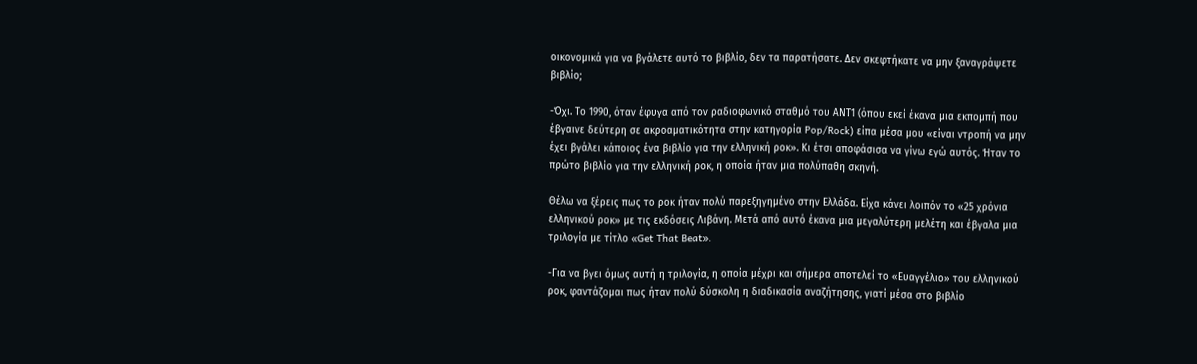οικονομικά για να βγάλετε αυτό το βιβλίο, δεν τα παρατήσατε. Δεν σκεφτήκατε να μην ξαναγράψετε βιβλίο;

-Όχι. Το 1990, όταν έφυγα από τον ραδιοφωνικό σταθμό του ΑΝΤ1 (όπου εκεί έκανα μια εκπομπή που έβγαινε δεύτερη σε ακροαματικότητα στην κατηγορία Pop/Rock) είπα μέσα μου «είναι ντροπή να μην έχει βγάλει κάποιος ένα βιβλίο για την ελληνική ροκ». Κι έτσι αποφάσισα να γίνω εγώ αυτός. Ήταν το πρώτο βιβλίο για την ελληνική ροκ, η οποία ήταν μια πολύπαθη σκηνή.

Θέλω να ξέρεις πως το ροκ ήταν πολύ παρεξηγημένο στην Ελλάδα. Είχα κάνει λοιπόν το «25 χρόνια ελληνικού ροκ» με τις εκδόσεις Λιβάνη. Μετά από αυτό έκανα μια μεγαλύτερη μελέτη και έβγαλα μια τριλογία με τίτλο «Get That Beat».

-Για να βγει όμως αυτή η τριλογία, η οποία μέχρι και σήμερα αποτελεί το «Ευαγγέλιο» του ελληνικού ροκ, φαντάζομαι πως ήταν πολύ δύσκολη η διαδικασία αναζήτησης, γιατί μέσα στο βιβλίο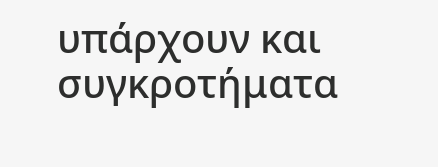υπάρχουν και συγκροτήματα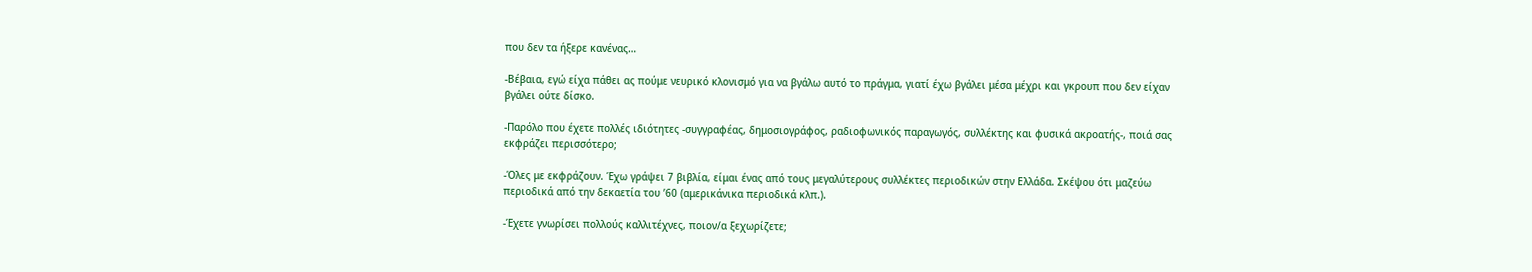που δεν τα ήξερε κανένας…

-Βέβαια, εγώ είχα πάθει ας πούμε νευρικό κλονισμό για να βγάλω αυτό το πράγμα, γιατί έχω βγάλει μέσα μέχρι και γκρουπ που δεν είχαν βγάλει ούτε δίσκο.

-Παρόλο που έχετε πολλές ιδιότητες -συγγραφέας, δημοσιογράφος, ραδιοφωνικός παραγωγός, συλλέκτης και φυσικά ακροατής-, ποιά σας εκφράζει περισσότερο;

-Όλες με εκφράζουν. Έχω γράψει 7 βιβλία, είμαι ένας από τους μεγαλύτερους συλλέκτες περιοδικών στην Ελλάδα. Σκέψου ότι μαζεύω περιοδικά από την δεκαετία του ’60 (αμερικάνικα περιοδικά κλπ.).

-Έχετε γνωρίσει πολλούς καλλιτέχνες, ποιον/α ξεχωρίζετε;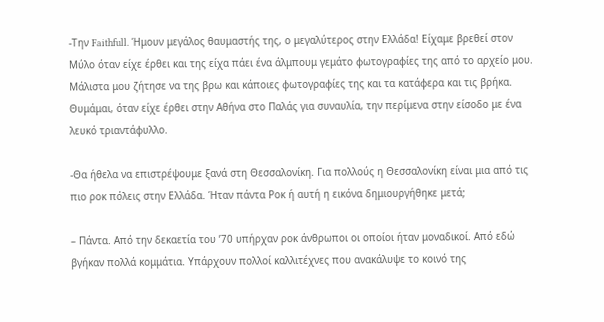-Την Faithfull. Ήμουν μεγάλος θαυμαστής της, ο μεγαλύτερος στην Ελλάδα! Είχαμε βρεθεί στον Μύλο όταν είχε έρθει και της είχα πάει ένα άλμπουμ γεμάτο φωτογραφίες της από το αρχείο μου. Μάλιστα μου ζήτησε να της βρω και κάποιες φωτογραφίες της και τα κατάφερα και τις βρήκα. Θυμάμαι, όταν είχε έρθει στην Αθήνα στο Παλάς για συναυλία, την περίμενα στην είσοδο με ένα λευκό τριαντάφυλλο.

-Θα ήθελα να επιστρέψουμε ξανά στη Θεσσαλονίκη. Για πολλούς η Θεσσαλονίκη είναι μια από τις πιο ροκ πόλεις στην Ελλάδα. Ήταν πάντα Ροκ ή αυτή η εικόνα δημιουργήθηκε μετά;

– Πάντα. Από την δεκαετία του ’70 υπήρχαν ροκ άνθρωποι οι οποίοι ήταν μοναδικοί. Από εδώ βγήκαν πολλά κομμάτια. Υπάρχουν πολλοί καλλιτέχνες που ανακάλυψε το κοινό της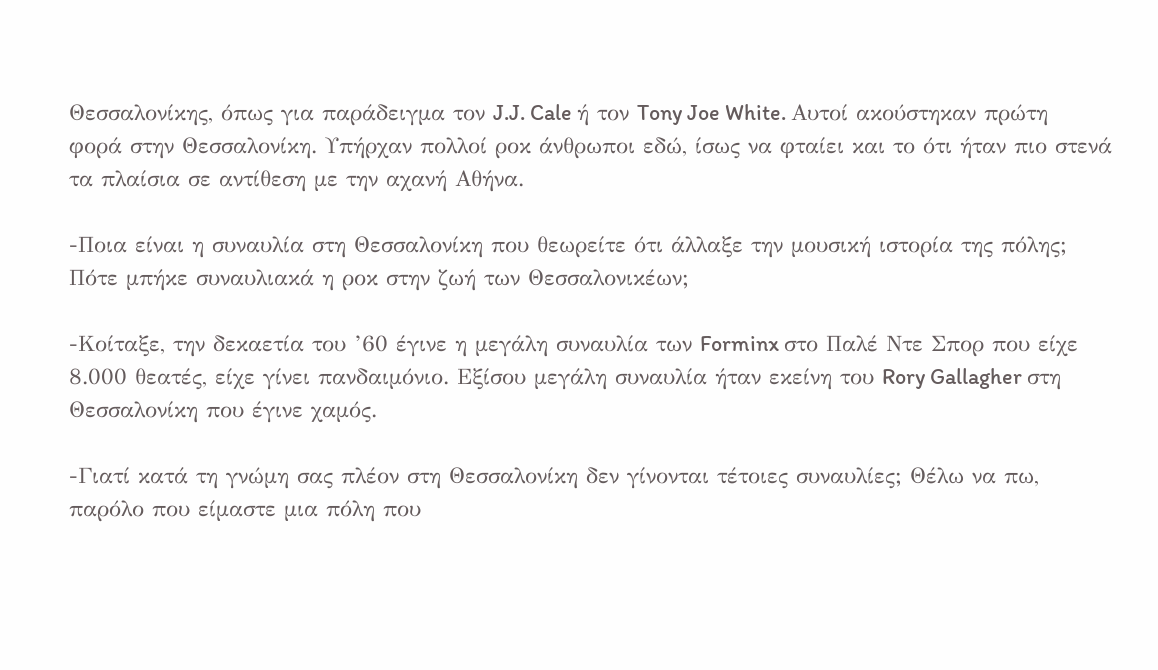Θεσσαλονίκης, όπως για παράδειγμα τον J.J. Cale ή τον Tony Joe White. Αυτοί ακούστηκαν πρώτη φορά στην Θεσσαλονίκη. Υπήρχαν πολλοί ροκ άνθρωποι εδώ, ίσως να φταίει και το ότι ήταν πιο στενά τα πλαίσια σε αντίθεση με την αχανή Αθήνα.

-Ποια είναι η συναυλία στη Θεσσαλονίκη που θεωρείτε ότι άλλαξε την μουσική ιστορία της πόλης; Πότε μπήκε συναυλιακά η ροκ στην ζωή των Θεσσαλονικέων;

-Κοίταξε, την δεκαετία του ’60 έγινε η μεγάλη συναυλία των Forminx στο Παλέ Ντε Σπορ που είχε 8.000 θεατές, είχε γίνει πανδαιμόνιο. Εξίσου μεγάλη συναυλία ήταν εκείνη του Rory Gallagher στη Θεσσαλονίκη που έγινε χαμός.

-Γιατί κατά τη γνώμη σας πλέον στη Θεσσαλονίκη δεν γίνονται τέτοιες συναυλίες; Θέλω να πω, παρόλο που είμαστε μια πόλη που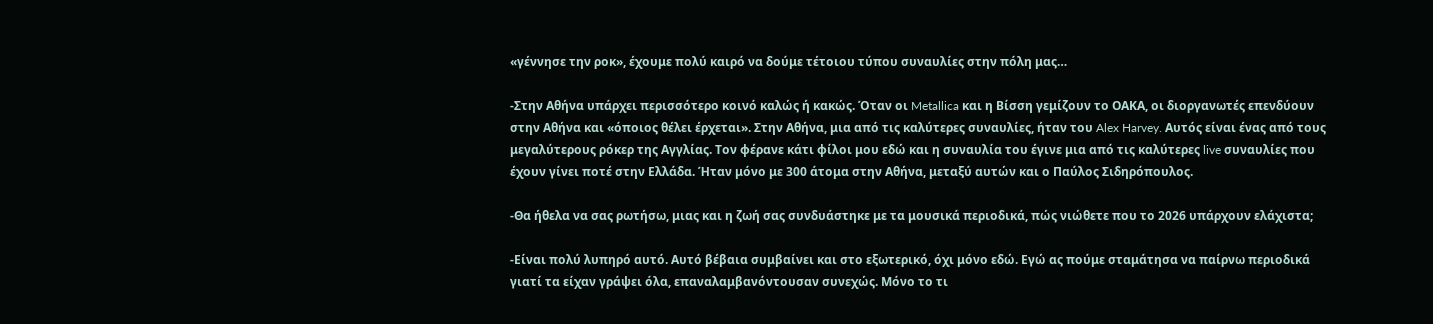«γέννησε την ροκ», έχουμε πολύ καιρό να δούμε τέτοιου τύπου συναυλίες στην πόλη μας…

-Στην Αθήνα υπάρχει περισσότερο κοινό καλώς ή κακώς. Όταν οι Metallica και η Βίσση γεμίζουν το ΟΑΚΑ, οι διοργανωτές επενδύουν στην Αθήνα και «όποιος θέλει έρχεται». Στην Αθήνα, μια από τις καλύτερες συναυλίες, ήταν του Alex Harvey. Αυτός είναι ένας από τους μεγαλύτερους ρόκερ της Αγγλίας. Τον φέρανε κάτι φίλοι μου εδώ και η συναυλία του έγινε μια από τις καλύτερες live συναυλίες που έχουν γίνει ποτέ στην Ελλάδα. Ήταν μόνο με 300 άτομα στην Αθήνα, μεταξύ αυτών και ο Παύλος Σιδηρόπουλος.

-Θα ήθελα να σας ρωτήσω, μιας και η ζωή σας συνδυάστηκε με τα μουσικά περιοδικά, πώς νιώθετε που το 2026 υπάρχουν ελάχιστα;

-Είναι πολύ λυπηρό αυτό. Αυτό βέβαια συμβαίνει και στο εξωτερικό, όχι μόνο εδώ. Εγώ ας πούμε σταμάτησα να παίρνω περιοδικά γιατί τα είχαν γράψει όλα, επαναλαμβανόντουσαν συνεχώς. Μόνο το τι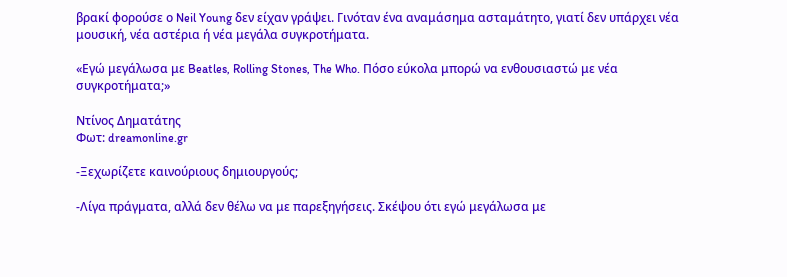βρακί φορούσε ο Neil Young δεν είχαν γράψει. Γινόταν ένα αναμάσημα ασταμάτητο, γιατί δεν υπάρχει νέα μουσική, νέα αστέρια ή νέα μεγάλα συγκροτήματα.

«Εγώ μεγάλωσα με Beatles, Rolling Stones, The Who. Πόσο εύκολα μπορώ να ενθουσιαστώ με νέα συγκροτήματα;»

Ντίνος Δηματάτης
Φωτ: dreamonline.gr

-Ξεχωρίζετε καινούριους δημιουργούς;

-Λίγα πράγματα, αλλά δεν θέλω να με παρεξηγήσεις. Σκέψου ότι εγώ μεγάλωσα με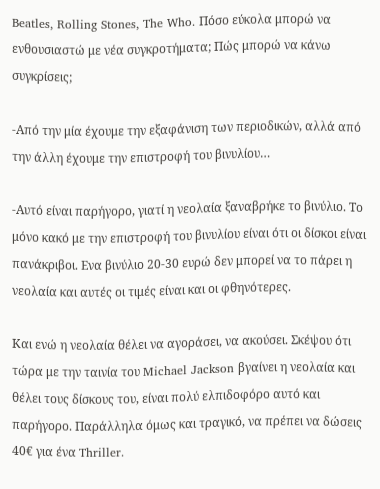Beatles, Rolling Stones, The Who. Πόσο εύκολα μπορώ να ενθουσιαστώ με νέα συγκροτήματα; Πώς μπορώ να κάνω συγκρίσεις;

-Από την μία έχουμε την εξαφάνιση των περιοδικών, αλλά από την άλλη έχουμε την επιστροφή του βινυλίου…

-Αυτό είναι παρήγορο, γιατί η νεολαία ξαναβρήκε το βινύλιο. Το μόνο κακό με την επιστροφή του βινυλίου είναι ότι οι δίσκοι είναι πανάκριβοι. Ενα βινύλιο 20-30 ευρώ δεν μπορεί να το πάρει η νεολαία και αυτές οι τιμές είναι και οι φθηνότερες.

Και ενώ η νεολαία θέλει να αγοράσει, να ακούσει. Σκέψου ότι τώρα με την ταινία του Michael Jackson βγαίνει η νεολαία και θέλει τους δίσκους του, είναι πολύ ελπιδοφόρο αυτό και παρήγορο. Παράλληλα όμως και τραγικό, να πρέπει να δώσεις 40€ για ένα Thriller.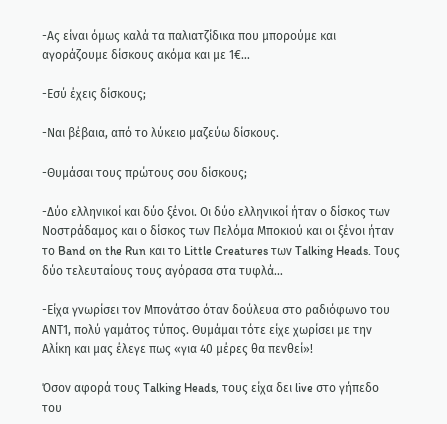-Ας είναι όμως καλά τα παλιατζίδικα που μπορούμε και αγοράζουμε δίσκους ακόμα και με 1€…

-Εσύ έχεις δίσκους;

-Ναι βέβαια, από το λύκειο μαζεύω δίσκους.

-Θυμάσαι τους πρώτους σου δίσκους;

-Δύο ελληνικοί και δύο ξένοι. Οι δύο ελληνικοί ήταν ο δίσκος των Νοστράδαμος και ο δίσκος των Πελόμα Μποκιού και οι ξένοι ήταν το Band on the Run και το Little Creatures των Talking Heads. Τους δύο τελευταίους τους αγόρασα στα τυφλά…

-Είχα γνωρίσει τον Μπονάτσο όταν δούλευα στο ραδιόφωνο του ΑΝΤ1, πολύ γαμάτος τύπος. Θυμάμαι τότε είχε χωρίσει με την Αλίκη και μας έλεγε πως «για 40 μέρες θα πενθεί»!

Όσον αφορά τους Talking Heads, τους είχα δει live στο γήπεδο του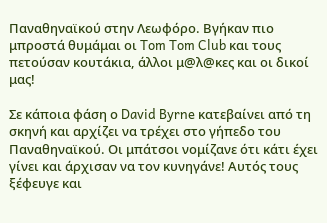Παναθηναϊκού στην Λεωφόρο. Βγήκαν πιο μπροστά θυμάμαι οι Tom Tom Club και τους πετούσαν κουτάκια, άλλοι μ@λ@κες και οι δικοί μας!

Σε κάποια φάση ο David Byrne κατεβαίνει από τη σκηνή και αρχίζει να τρέχει στο γήπεδο του Παναθηναϊκού. Οι μπάτσοι νομίζανε ότι κάτι έχει γίνει και άρχισαν να τον κυνηγάνε! Αυτός τους ξέφευγε και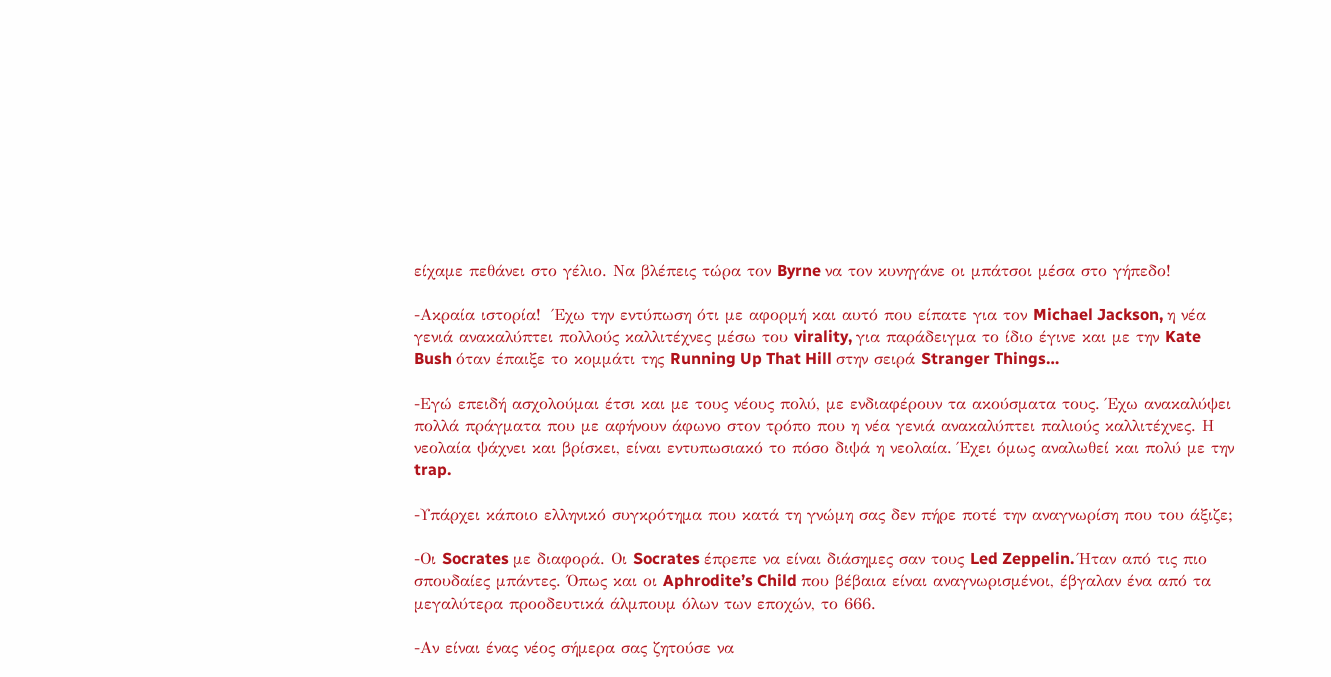είχαμε πεθάνει στο γέλιο. Να βλέπεις τώρα τον Byrne να τον κυνηγάνε οι μπάτσοι μέσα στο γήπεδο!

-Ακραία ιστορία!  Έχω την εντύπωση ότι με αφορμή και αυτό που είπατε για τον Michael Jackson, η νέα γενιά ανακαλύπτει πολλούς καλλιτέχνες μέσω του virality, για παράδειγμα το ίδιο έγινε και με την Kate Bush όταν έπαιξε το κομμάτι της Running Up That Hill στην σειρά Stranger Things…

-Εγώ επειδή ασχολούμαι έτσι και με τους νέους πολύ, με ενδιαφέρουν τα ακούσματα τους. Έχω ανακαλύψει πολλά πράγματα που με αφήνουν άφωνο στον τρόπο που η νέα γενιά ανακαλύπτει παλιούς καλλιτέχνες. Η νεολαία ψάχνει και βρίσκει, είναι εντυπωσιακό το πόσο διψά η νεολαία. Έχει όμως αναλωθεί και πολύ με την trap.

-Υπάρχει κάποιο ελληνικό συγκρότημα που κατά τη γνώμη σας δεν πήρε ποτέ την αναγνωρίση που του άξιζε;

-Οι Socrates με διαφορά. Οι Socrates έπρεπε να είναι διάσημες σαν τους Led Zeppelin. Ήταν από τις πιο σπουδαίες μπάντες. Όπως και οι Aphrodite’s Child που βέβαια είναι αναγνωρισμένοι, έβγαλαν ένα από τα μεγαλύτερα προοδευτικά άλμπουμ όλων των εποχών, το 666.

-Αν είναι ένας νέος σήμερα σας ζητούσε να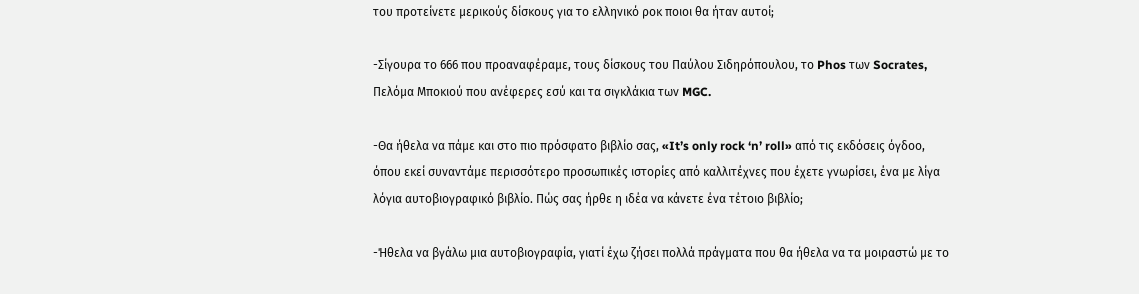του προτείνετε μερικούς δίσκους για το ελληνικό ροκ ποιοι θα ήταν αυτοί;

-Σίγουρα το 666 που προαναφέραμε, τους δίσκους του Παύλου Σιδηρόπουλου, το Phos των Socrates, Πελόμα Μποκιού που ανέφερες εσύ και τα σιγκλάκια των MGC.

-Θα ήθελα να πάμε και στο πιο πρόσφατο βιβλίο σας, «It’s only rock ‘n’ roll» από τις εκδόσεις όγδοο, όπου εκεί συναντάμε περισσότερο προσωπικές ιστορίες από καλλιτέχνες που έχετε γνωρίσει, ένα με λίγα λόγια αυτοβιογραφικό βιβλίο. Πώς σας ήρθε η ιδέα να κάνετε ένα τέτοιο βιβλίο;

-Ήθελα να βγάλω μια αυτοβιογραφία, γιατί έχω ζήσει πολλά πράγματα που θα ήθελα να τα μοιραστώ με το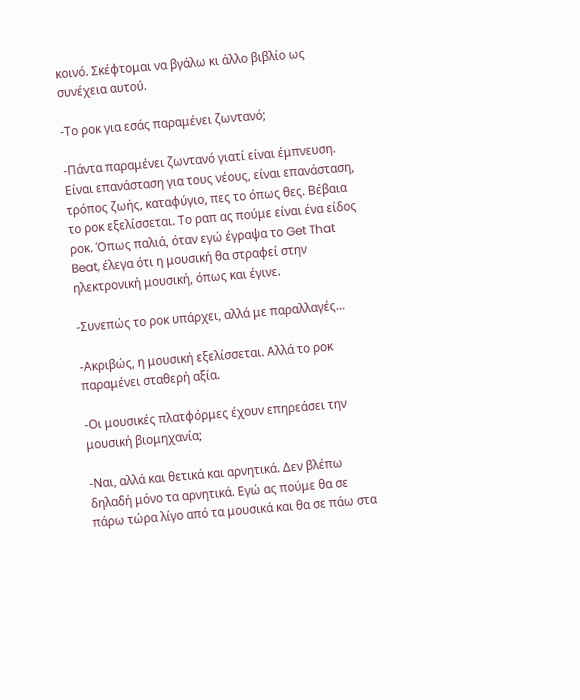κοινό. Σκέφτομαι να βγάλω κι άλλο βιβλίο ως συνέχεια αυτού.

-Το ροκ για εσάς παραμένει ζωντανό;

-Πάντα παραμένει ζωντανό γιατί είναι έμπνευση. Είναι επανάσταση για τους νέους, είναι επανάσταση, τρόπος ζωής, καταφύγιο, πες το όπως θες. Βέβαια το ροκ εξελίσσεται. Το ραπ ας πούμε είναι ένα είδος ροκ. Όπως παλιά, όταν εγώ έγραψα το Get That Beat, έλεγα ότι η μουσική θα στραφεί στην ηλεκτρονική μουσική, όπως και έγινε.

-Συνεπώς το ροκ υπάρχει, αλλά με παραλλαγές…

-Ακριβώς, η μουσική εξελίσσεται. Αλλά το ροκ παραμένει σταθερή αξία.

-Οι μουσικές πλατφόρμες έχουν επηρεάσει την μουσική βιομηχανία;

-Ναι, αλλά και θετικά και αρνητικά. Δεν βλέπω δηλαδή μόνο τα αρνητικά. Εγώ ας πούμε θα σε πάρω τώρα λίγο από τα μουσικά και θα σε πάω στα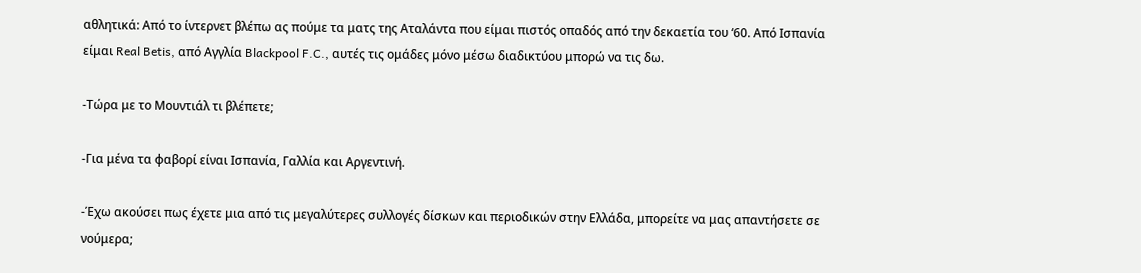αθλητικά: Από το ίντερνετ βλέπω ας πούμε τα ματς της Αταλάντα που είμαι πιστός οπαδός από την δεκαετία του ‘60. Από Ισπανία είμαι Real Betis, από Αγγλία Blackpool F.C., αυτές τις ομάδες μόνο μέσω διαδικτύου μπορώ να τις δω.

-Τώρα με το Μουντιάλ τι βλέπετε;

-Για μένα τα φαβορί είναι Ισπανία, Γαλλία και Αργεντινή.

-Έχω ακούσει πως έχετε μια από τις μεγαλύτερες συλλογές δίσκων και περιοδικών στην Ελλάδα, μπορείτε να μας απαντήσετε σε νούμερα;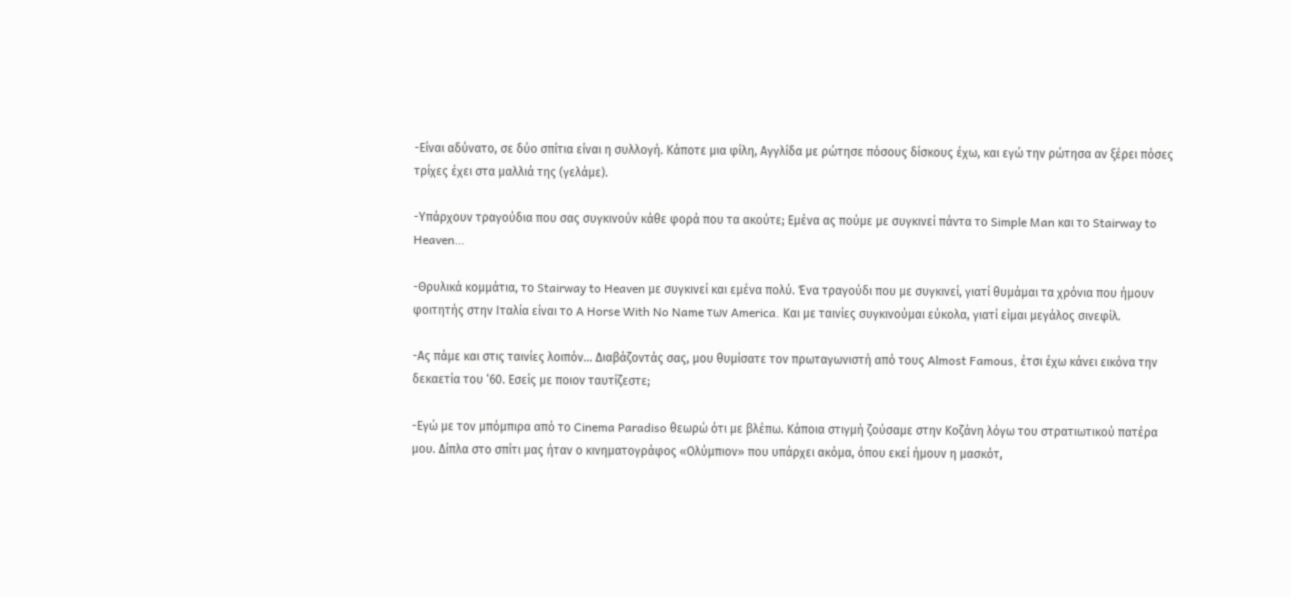-Είναι αδύνατο, σε δύο σπίτια είναι η συλλογή. Κάποτε μια φίλη, Αγγλίδα με ρώτησε πόσους δίσκους έχω, και εγώ την ρώτησα αν ξέρει πόσες τρίχες έχει στα μαλλιά της (γελάμε).

-Υπάρχουν τραγούδια που σας συγκινούν κάθε φορά που τα ακούτε; Εμένα ας πούμε με συγκινεί πάντα το Simple Man και το Stairway to Heaven…

-Θρυλικά κομμάτια, το Stairway to Heaven με συγκινεί και εμένα πολύ. Ένα τραγούδι που με συγκινεί, γιατί θυμάμαι τα χρόνια που ήμουν φοιτητής στην Ιταλία είναι το A Horse With No Name των America. Και με ταινίες συγκινούμαι εύκολα, γιατί είμαι μεγάλος σινεφίλ.

-Ας πάμε και στις ταινίες λοιπόν… Διαβάζοντάς σας, μου θυμίσατε τον πρωταγωνιστή από τους Almost Famous, έτσι έχω κάνει εικόνα την δεκαετία του ‘60. Εσείς με ποιον ταυτίζεστε;

-Εγώ με τον μπόμπιρα από το Cinema Paradiso θεωρώ ότι με βλέπω. Κάποια στιγμή ζούσαμε στην Κοζάνη λόγω του στρατιωτικού πατέρα μου. Δίπλα στο σπίτι μας ήταν ο κινηματογράφος «Ολύμπιον» που υπάρχει ακόμα, όπου εκεί ήμουν η μασκότ,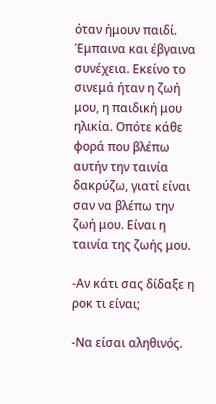όταν ήμουν παιδί. Έμπαινα και έβγαινα συνέχεια. Εκείνο το σινεμά ήταν η ζωή μου, η παιδική μου ηλικία. Οπότε κάθε φορά που βλέπω αυτήν την ταινία δακρύζω, γιατί είναι σαν να βλέπω την ζωή μου. Είναι η ταινία της ζωής μου.

-Αν κάτι σας δίδαξε η ροκ τι είναι;

-Να είσαι αληθινός.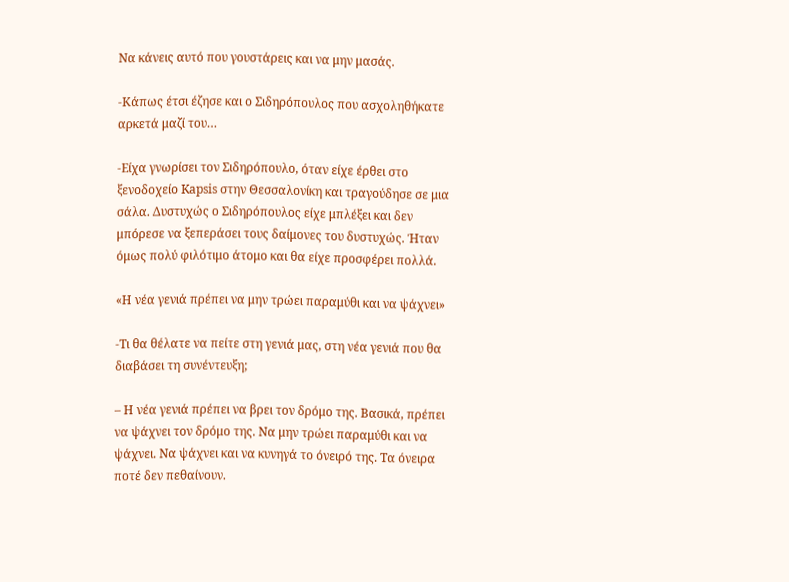Να κάνεις αυτό που γουστάρεις και να μην μασάς.

-Κάπως έτσι έζησε και ο Σιδηρόπουλος που ασχοληθήκατε αρκετά μαζί του…

-Είχα γνωρίσει τον Σιδηρόπουλο, όταν είχε έρθει στο ξενοδοχείο Kapsis στην Θεσσαλονίκη και τραγούδησε σε μια σάλα. Δυστυχώς ο Σιδηρόπουλος είχε μπλέξει και δεν μπόρεσε να ξεπεράσει τους δαίμονες του δυστυχώς. Ήταν όμως πολύ φιλότιμο άτομο και θα είχε προσφέρει πολλά.

«Η νέα γενιά πρέπει να μην τρώει παραμύθι και να ψάχνει»

-Τι θα θέλατε να πείτε στη γενιά μας, στη νέα γενιά που θα διαβάσει τη συνέντευξη;

– Η νέα γενιά πρέπει να βρει τον δρόμο της. Βασικά, πρέπει να ψάχνει τον δρόμο της. Να μην τρώει παραμύθι και να ψάχνει. Να ψάχνει και να κυνηγά το όνειρό της. Τα όνειρα ποτέ δεν πεθαίνουν.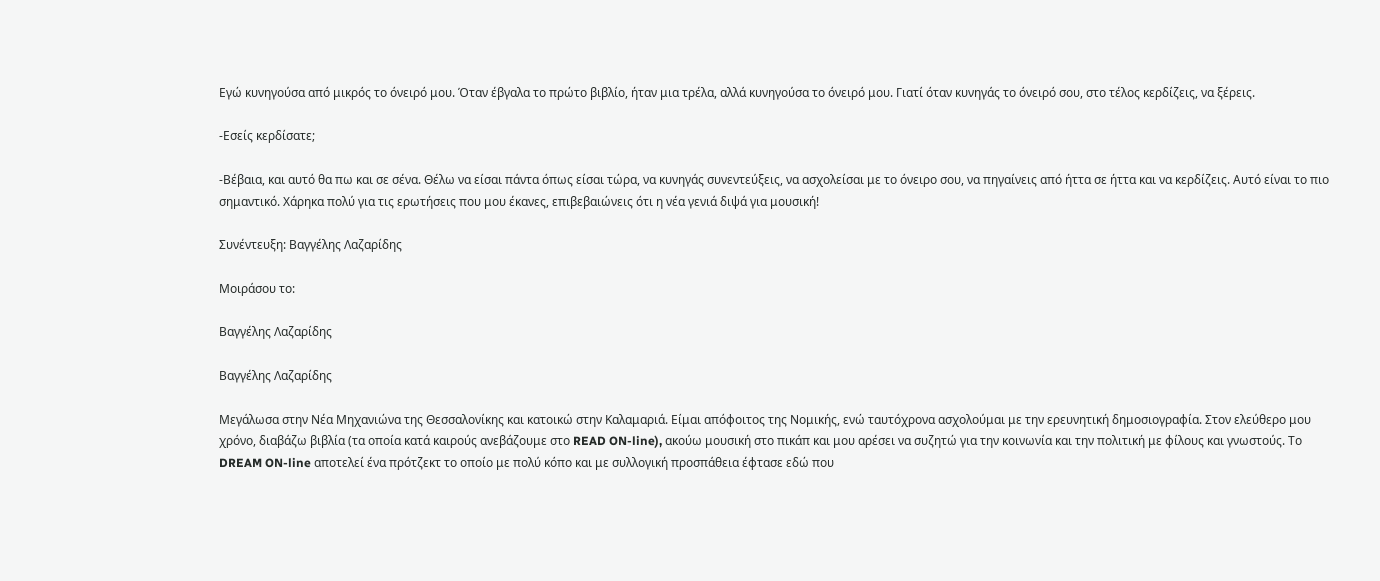Εγώ κυνηγούσα από μικρός το όνειρό μου. Όταν έβγαλα το πρώτο βιβλίο, ήταν μια τρέλα, αλλά κυνηγούσα το όνειρό μου. Γιατί όταν κυνηγάς το όνειρό σου, στο τέλος κερδίζεις, να ξέρεις.

-Εσείς κερδίσατε;

-Βέβαια, και αυτό θα πω και σε σένα. Θέλω να είσαι πάντα όπως είσαι τώρα, να κυνηγάς συνεντεύξεις, να ασχολείσαι με το όνειρο σου, να πηγαίνεις από ήττα σε ήττα και να κερδίζεις. Αυτό είναι το πιο σημαντικό. Χάρηκα πολύ για τις ερωτήσεις που μου έκανες, επιβεβαιώνεις ότι η νέα γενιά διψά για μουσική!

Συνέντευξη: Βαγγέλης Λαζαρίδης

Μοιράσου το:

Βαγγέλης Λαζαρίδης

Βαγγέλης Λαζαρίδης

Μεγάλωσα στην Νέα Μηχανιώνα της Θεσσαλονίκης και κατοικώ στην Καλαμαριά. Είμαι απόφοιτος της Νομικής, ενώ ταυτόχρονα ασχολούμαι με την ερευνητική δημοσιογραφία. Στον ελεύθερο μου χρόνο, διαβάζω βιβλία (τα οποία κατά καιρούς ανεβάζουμε στο READ ON-line), ακούω μουσική στο πικάπ και μου αρέσει να συζητώ για την κοινωνία και την πολιτική με φίλους και γνωστούς. Το DREAM ON-line αποτελεί ένα πρότζεκτ το οποίο με πολύ κόπο και με συλλογική προσπάθεια έφτασε εδώ που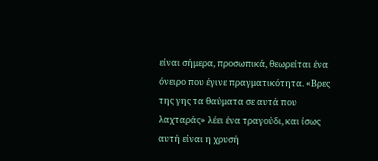είναι σήμερα, προσωπικά, θεωρείται ένα όνειρο που έγινε πραγματικότητα. «Βρες της γης τα θαύματα σε αυτά που λαχταράς» λέει ένα τραγούδι, και ίσως αυτή είναι η χρυσή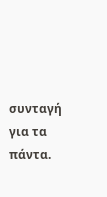συνταγή για τα πάντα.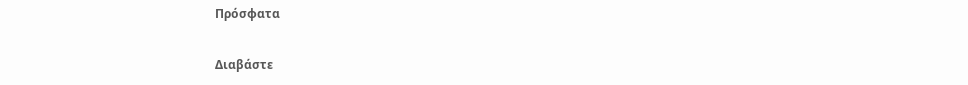Πρόσφατα

Διαβάστε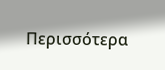Περισσότερα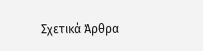Σχετικά Άρθρα